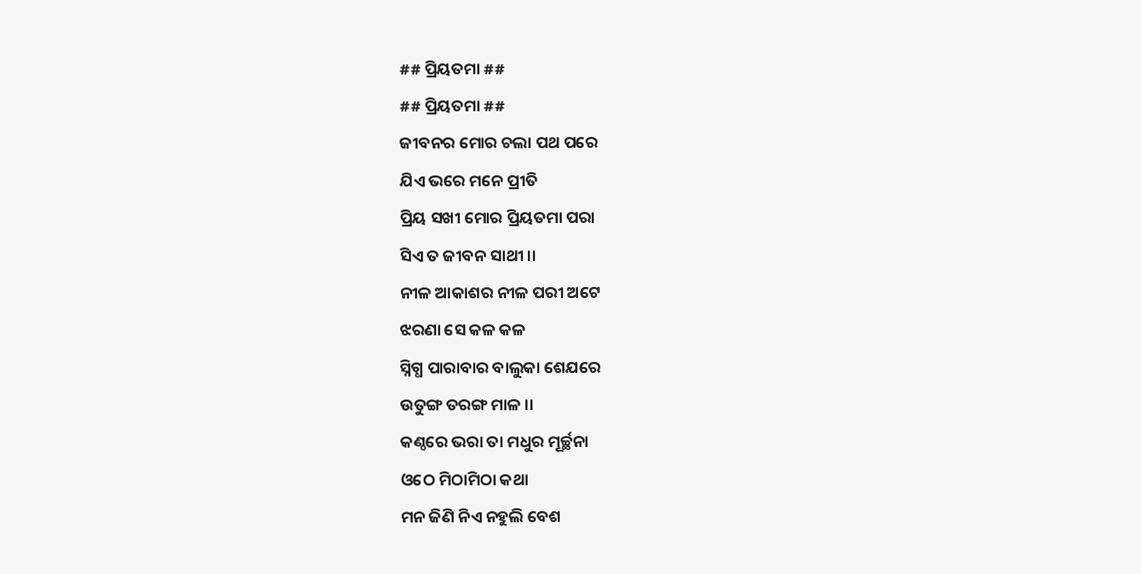## ପ୍ରିୟତମା ##
## ପ୍ରିୟତମା ##
ଜୀବନର ମୋର ଚଲା ପଥ ପରେ
ଯିଏ ଭରେ ମନେ ପ୍ରୀତି
ପ୍ରିୟ ସଖୀ ମୋର ପ୍ରିୟତମା ପରା
ସିଏ ତ ଜୀବନ ସାଥୀ ।।
ନୀଳ ଆକାଶର ନୀଳ ପରୀ ଅଟେ
ଝରଣା ସେ କଳ କଳ
ସ୍ନିଗ୍ଧ ପାରାବାର ବାଲୁକା ଶେଯରେ
ଉତୁଙ୍ଗ ତରଙ୍ଗ ମାଳ ।।
କଣ୍ଠରେ ଭରା ତା ମଧୁର ମୂର୍ଚ୍ଛନା
ଓଠେ ମିଠାମିଠା କଥା
ମନ ଜିଣି ନିଏ ନହୁଲି ବେଶ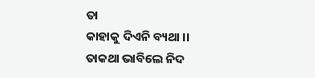ତା
କାହାକୁ ଦିଏନି ବ୍ୟଥା ।।
ତାକଥା ଭାବିଲେ ନିଦ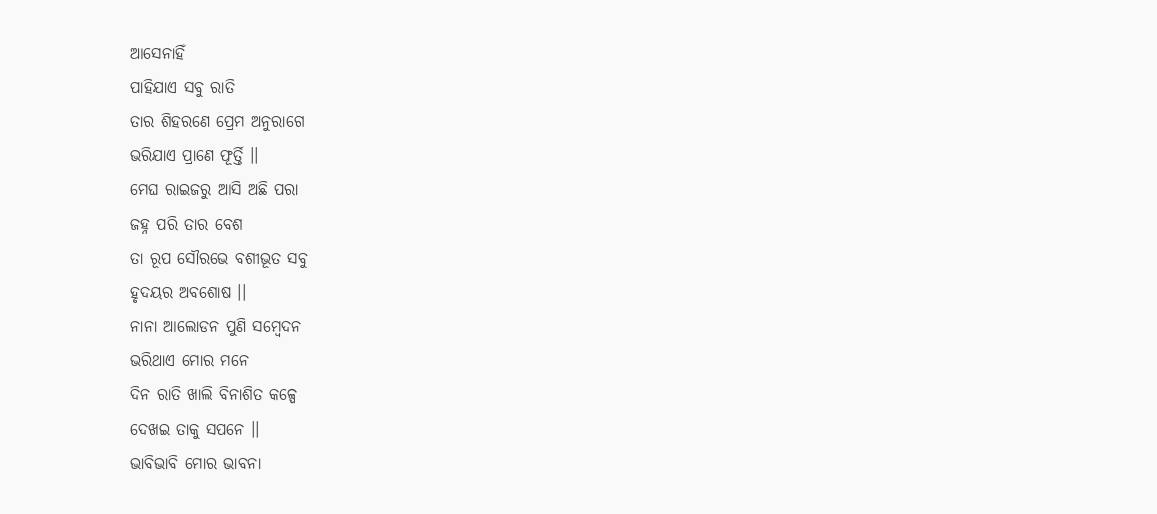ଆସେନାହିଁ
ପାହିଯାଏ ସବୁ ରାତି
ତାର ଶିହରଣେ ପ୍ରେମ ଅନୁରାଗେ
ଭରିଯାଏ ପ୍ରାଣେ ଫୂର୍ତ୍ତି ।।
ମେଘ ରାଇଜରୁ ଆସି ଅଛି ପରା
ଜହ୍ନ ପରି ତାର ବେଶ
ତା ରୂପ ସୌରଭେ ବଶୀଭୂତ ସବୁ
ହୃଦୟର ଅବଶୋଷ ।।
ନାନା ଆଲୋଡନ ପୁଣି ସମ୍ବେଦନ
ଭରିଥାଏ ମୋର ମନେ
ଦିନ ରାତି ଖାଲି ବିନାଶିତ କଳ୍ପେ
ଦେଖଇ ତାକୁ ସପନେ ।।
ଭାବିଭାବି ମୋର ଭାବନା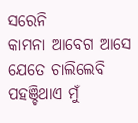ସରେନି
କାମନା ଆବେଗ ଆସେ
ଯେତେ ଚାଲିଲେବି ପହଞ୍ଚିଥାଏ ମୁଁ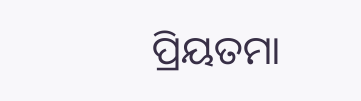ପ୍ରିୟତମା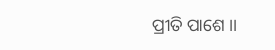ପ୍ରୀତି ପାଶେ ।।